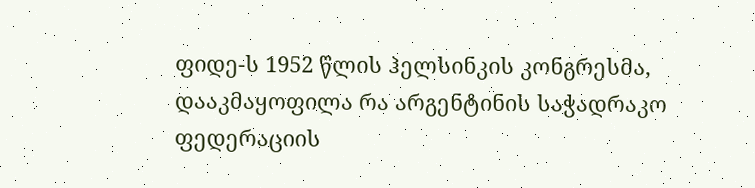ფიდე-ს 1952 წლის ჰელსინკის კონგრესმა, დააკმაყოფილა რა არგენტინის საჭადრაკო ფედერაციის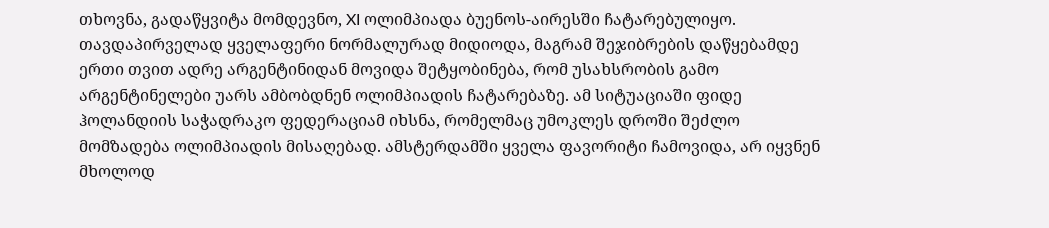თხოვნა, გადაწყვიტა მომდევნო, XI ოლიმპიადა ბუენოს-აირესში ჩატარებულიყო. თავდაპირველად ყველაფერი ნორმალურად მიდიოდა, მაგრამ შეჯიბრების დაწყებამდე ერთი თვით ადრე არგენტინიდან მოვიდა შეტყობინება, რომ უსახსრობის გამო არგენტინელები უარს ამბობდნენ ოლიმპიადის ჩატარებაზე. ამ სიტუაციაში ფიდე ჰოლანდიის საჭადრაკო ფედერაციამ იხსნა, რომელმაც უმოკლეს დროში შეძლო მომზადება ოლიმპიადის მისაღებად. ამსტერდამში ყველა ფავორიტი ჩამოვიდა, არ იყვნენ მხოლოდ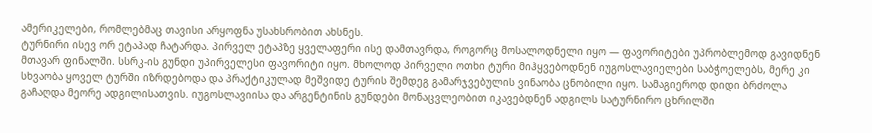ამერიკელები, რომლებმაც თავისი არყოფნა უსახსრობით ახსნეს.
ტურნირი ისევ ორ ეტაპად ჩატარდა. პირველ ეტაპზე ყველაფერი ისე დამთავრდა, როგორც მოსალოდნელი იყო — ფავორიტები უპრობლემოდ გავიდნენ მთავარ ფინალში. სსრკ-ის გუნდი უპირველესი ფავორიტი იყო. მხოლოდ პირველი ოთხი ტური მიჰყვებოდნენ იუგოსლავიელები საბჭოელებს, მერე კი სხვაობა ყოველ ტურში იზრდებოდა და პრაქტიკულად მეშვიდე ტურის შემდეგ გამარჯვებულის ვინაობა ცნობილი იყო. სამაგიეროდ დიდი ბრძოლა გაჩაღდა მეორე ადგილისათვის. იუგოსლავიისა და არგენტინის გუნდები მონაცვლეობით იკავებდნენ ადგილს სატურნირო ცხრილში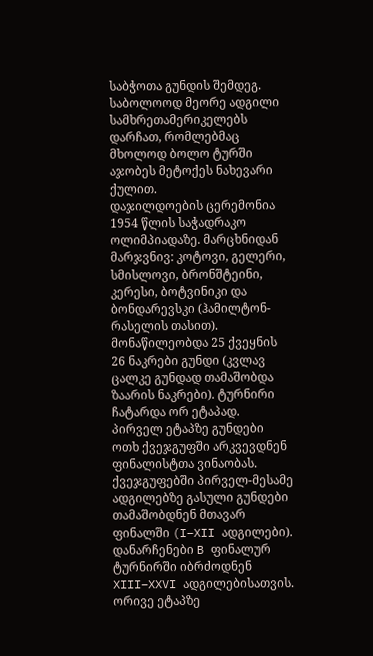საბჭოთა გუნდის შემდეგ. საბოლოოდ მეორე ადგილი სამხრეთამერიკელებს დარჩათ, რომლებმაც მხოლოდ ბოლო ტურში აჯობეს მეტოქეს ნახევარი ქულით.
დაჯილდოების ცერემონია 1954 წლის საჭადრაკო ოლიმპიადაზე. მარცხნიდან მარჯვნივ: კოტოვი, გელერი, სმისლოვი, ბრონშტეინი, კერესი, ბოტვინიკი და ბონდარევსკი (ჰამილტონ-რასელის თასით).
მონაწილეობდა 25 ქვეყნის 26 ნაკრები გუნდი (კვლავ ცალკე გუნდად თამაშობდა ზაარის ნაკრები). ტურნირი ჩატარდა ორ ეტაპად. პირველ ეტაპზე გუნდები ოთხ ქვეჯგუფში არკვევდნენ ფინალისტთა ვინაობას. ქვეჯგუფებში პირველ-მესამე ადგილებზე გასული გუნდები თამაშობდნენ მთავარ ფინალში (I–XII ადგილები). დანარჩენები B ფინალურ ტურნირში იბრძოდნენ XIII–XXVI ადგილებისათვის. ორივე ეტაპზე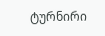ტურნირი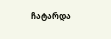ჩატარდა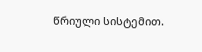წრიული სისტემით.